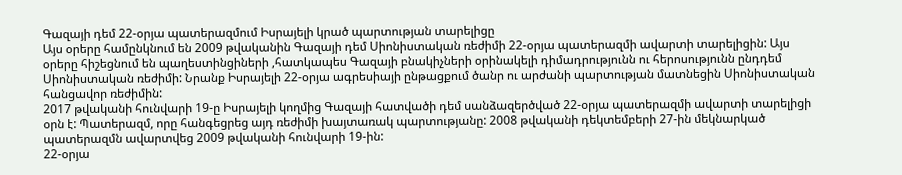Գազայի դեմ 22-օրյա պատերազմում Իսրայելի կրած պարտության տարելիցը
Այս օրերը համընկնում են 2009 թվականին Գազայի դեմ Սիոնիստական ռեժիմի 22-օրյա պատերազմի ավարտի տարելիցին: Այս օրերը հիշեցնում են պաղեստինցիների ,հատկապես Գազայի բնակիչների օրինակելի դիմադրությունն ու հերոսությունն ընդդեմ Սիոնիստական ռեժիմի: Նրանք Իսրայելի 22-օրյա ագրեսիայի ընթացքում ծանր ու արժանի պարտության մատնեցին Սիոնիստական հանցավոր ռեժիմին:
2017 թվականի հունվարի 19-ը Իսրայելի կողմից Գազայի հատվածի դեմ սանձազերծված 22-օրյա պատերազմի ավարտի տարելիցի օրն է: Պատերազմ, որը հանգեցրեց այդ ռեժիմի խայտառակ պարտությանը: 2008 թվականի դեկտեմբերի 27-ին մեկնարկած պատերազմն ավարտվեց 2009 թվականի հունվարի 19-ին:
22-օրյա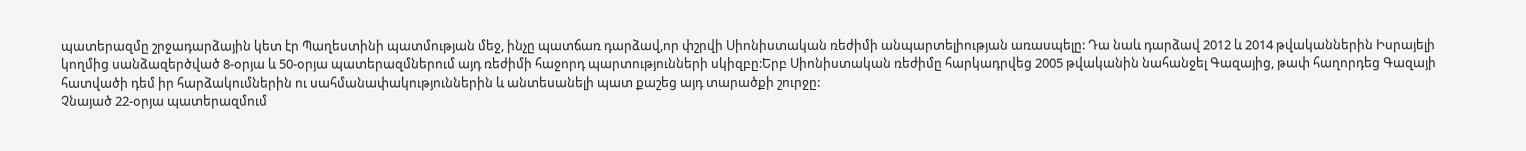պատերազմը շրջադարձային կետ էր Պաղեստինի պատմության մեջ, ինչը պատճառ դարձավ,որ փշրվի Սիոնիստական ռեժիմի անպարտելիության առասպելը: Դա նաև դարձավ 2012 և 2014 թվականներին Իսրայելի կողմից սանձազերծված 8-օրյա և 50-օրյա պատերազմներում այդ ռեժիմի հաջորդ պարտությունների սկիզբը:Երբ Սիոնիստական ռեժիմը հարկադրվեց 2005 թվականին նահանջել Գազայից, թափ հաղորդեց Գազայի հատվածի դեմ իր հարձակումներին ու սահմանափակություններին և անտեսանելի պատ քաշեց այդ տարածքի շուրջը:
Չնայած 22-օրյա պատերազմում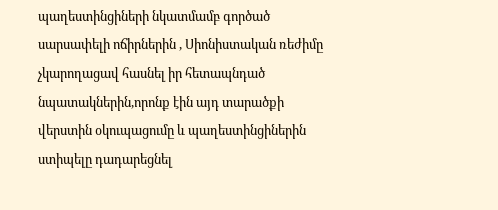պաղեստինցիների նկատմամբ գործած սարսափելի ոճիրներին , Սիոնիստական ռեժիմը չկարողացավ հասնել իր հետապնդած նպատակներին,որոնք էին այդ տարածքի վերստին օկուպացումը և պաղեստինցիներին ստիպելը դադարեցնել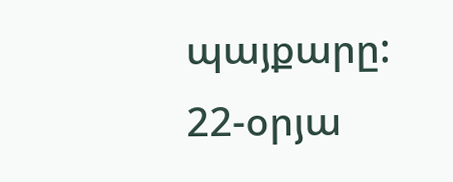պայքարը:
22-օրյա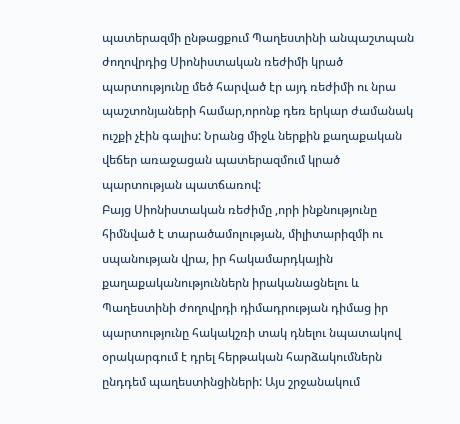պատերազմի ընթացքում Պաղեստինի անպաշտպան ժողովրդից Սիոնիստական ռեժիմի կրած պարտությունը մեծ հարված էր այդ ռեժիմի ու նրա պաշտոնյաների համար,որոնք դեռ երկար ժամանակ ուշքի չէին գալիս: Նրանց միջև ներքին քաղաքական վեճեր առաջացան պատերազմում կրած պարտության պատճառով:
Բայց Սիոնիստական ռեժիմը ,որի ինքնությունը հիմնված է տարածամոլության, միլիտարիզմի ու սպանության վրա, իր հակամարդկային քաղաքականություններն իրականացնելու և Պաղեստինի ժողովրդի դիմադրության դիմաց իր պարտությունը հակակշռի տակ դնելու նպատակով օրակարգում է դրել հերթական հարձակումներն ընդդեմ պաղեստինցիների: Այս շրջանակում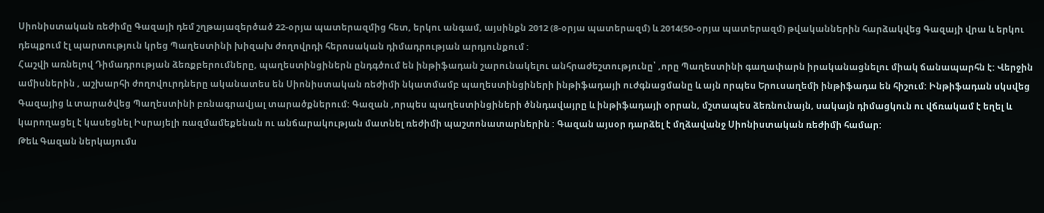Սիոնիստական ռեժիմը Գազայի դեմ շղթայազերծած 22-օրյա պատերազմից հետ, երկու անգամ, այսինքն 2012 (8-օրյա պատերազմ) և 2014(50-օրյա պատերազմ) թվականներին հարձակվեց Գազայի վրա և երկու դեպքում էլ պարտություն կրեց Պաղեստինի խիզախ ժողովրդի հերոսական դիմադրության արդյունքում :
Հաշվի առնելով Դիմադրության ձեռքբերումները, պաղեստինցիներն ընդգծում են ինթիֆադան շարունակելու անհրաժեշտությունը՝ ,որը Պաղեստինի գաղափարն իրականացնելու միակ ճանապարհն է: Վերջին ամիսներին , աշխարհի ժողովուրդները ականատես են Սիոնիստական ռեժիմի նկատմամբ պաղեստինցիների ինթիֆադայի ուժգնացմանը և այն որպես Երուսաղեմի ինթիֆադա են հիշում: Ինթիֆադան սկսվեց Գազայից և տարածվեց Պաղեստինի բռնագրավյալ տարածքներում: Գազան ,որպես պաղեստինցիների ծննդավայրը և ինթիֆադայի օրրան, մշտապես ձեռնունայն, սակայն դիմացկուն ու վճռակամ է եղել և կարողացել է կասեցնել Իսրայելի ռազմամեքենան ու անճարակության մատնել ռեժիմի պաշտոնատարներին : Գազան այսօր դարձել է մղձավանջ Սիոնիստական ռեժիմի համար:
Թեև Գազան ներկայումս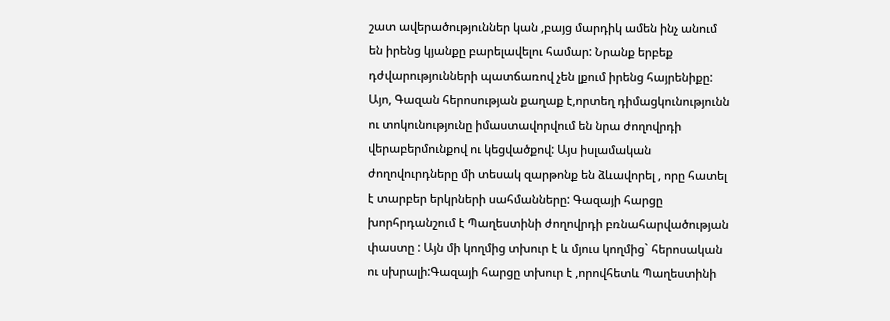շատ ավերածություններ կան ,բայց մարդիկ ամեն ինչ անում են իրենց կյանքը բարելավելու համար: Նրանք երբեք դժվարությունների պատճառով չեն լքում իրենց հայրենիքը: Այո, Գազան հերոսության քաղաք է,որտեղ դիմացկունությունն ու տոկունությունը իմաստավորվում են նրա ժողովրդի վերաբերմունքով ու կեցվածքով: Այս իսլամական ժողովուրդները մի տեսակ զարթոնք են ձևավորել , որը հատել է տարբեր երկրների սահմանները: Գազայի հարցը խորհրդանշում է Պաղեստինի ժողովրդի բռնահարվածության փաստը : Այն մի կողմից տխուր է և մյուս կողմից` հերոսական ու սխրալի:Գազայի հարցը տխուր է ,որովհետև Պաղեստինի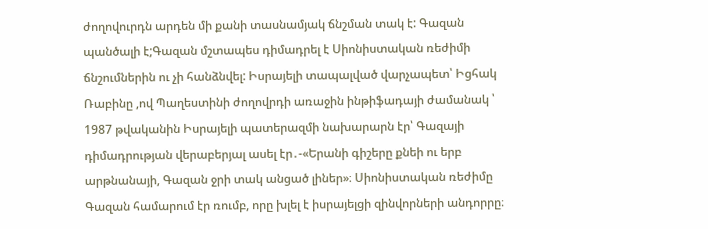ժողովուրդն արդեն մի քանի տասնամյակ ճնշման տակ է: Գազան պանծալի է;Գազան մշտապես դիմադրել է Սիոնիստական ռեժիմի ճնշումներին ու չի հանձնվել: Իսրայելի տապալված վարչապետ՝ Իցհակ Ռաբինը ,ով Պաղեստինի ժողովրդի առաջին ինթիֆադայի ժամանակ ՝ 1987 թվականին Իսրայելի պատերազմի նախարարն էր՝ Գազայի դիմադրության վերաբերյալ ասել էր․-«Երանի գիշերը քնեի ու երբ արթնանայի, Գազան ջրի տակ անցած լիներ»։ Սիոնիստական ռեժիմը Գազան համարում էր ռումբ, որը խլել է իսրայելցի զինվորների անդորրը։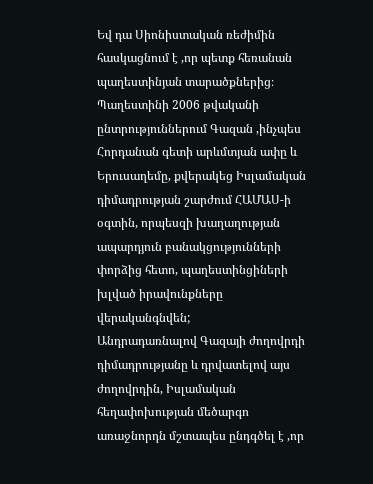Եվ դա Սիոնիստական ռեժիմին հասկացնում է ,որ պետք հեռանան պաղեստինյան տարածքներից։ Պաղեստինի 2006 թվականի ընտրություններում Գազան ,ինչպես Հորդանան գետի արևմտյան ափը և Երուսաղեմը, քվերակեց Իսլամական դիմադրության շարժում ՀԱՄԱՍ-ի օգտին, որպեսզի խաղաղության ապարդյուն բանակցությունների փորձից հետո, պաղեստինցիների խլված իրավունքները վերականգնվեն;
Անդրադառնալով Գազայի ժողովրդի դիմադրությանը և դրվատելով այս ժողովրդին, Իսլամական հեղափոխության մեծարգո առաջնորդն մշտապես ընդգծել է ,որ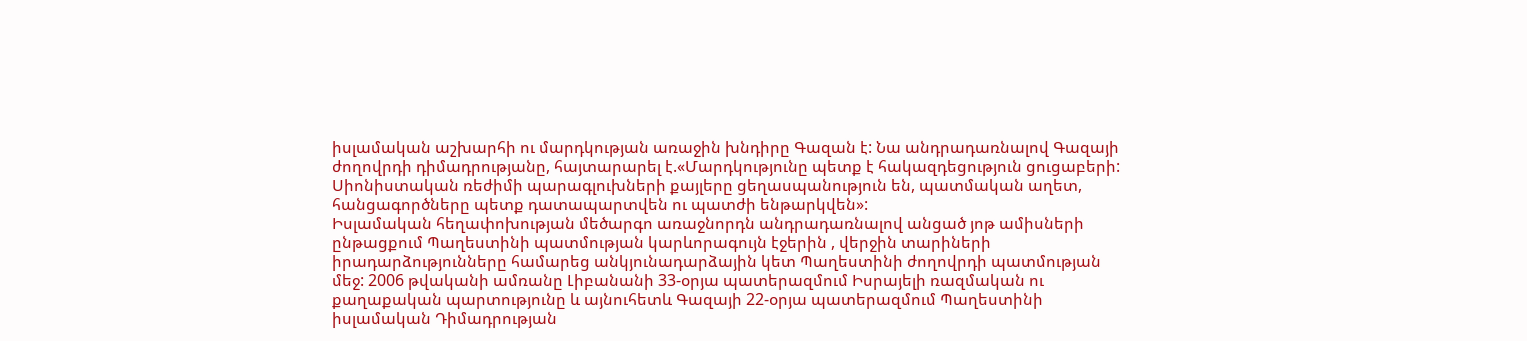իսլամական աշխարհի ու մարդկության առաջին խնդիրը Գազան է: Նա անդրադառնալով Գազայի ժողովրդի դիմադրությանը, հայտարարել է.«Մարդկությունը պետք է հակազդեցություն ցուցաբերի: Սիոնիստական ռեժիմի պարագլուխների քայլերը ցեղասպանություն են, պատմական աղետ, հանցագործները պետք դատապարտվեն ու պատժի ենթարկվեն»:
Իսլամական հեղափոխության մեծարգո առաջնորդն անդրադառնալով անցած յոթ ամիսների ընթացքում Պաղեստինի պատմության կարևորագույն էջերին , վերջին տարիների իրադարձությունները համարեց անկյունադարձային կետ Պաղեստինի ժողովրդի պատմության մեջ: 2006 թվականի ամռանը Լիբանանի 33-օրյա պատերազմում Իսրայելի ռազմական ու քաղաքական պարտությունը և այնուհետև Գազայի 22-օրյա պատերազմում Պաղեստինի իսլամական Դիմադրության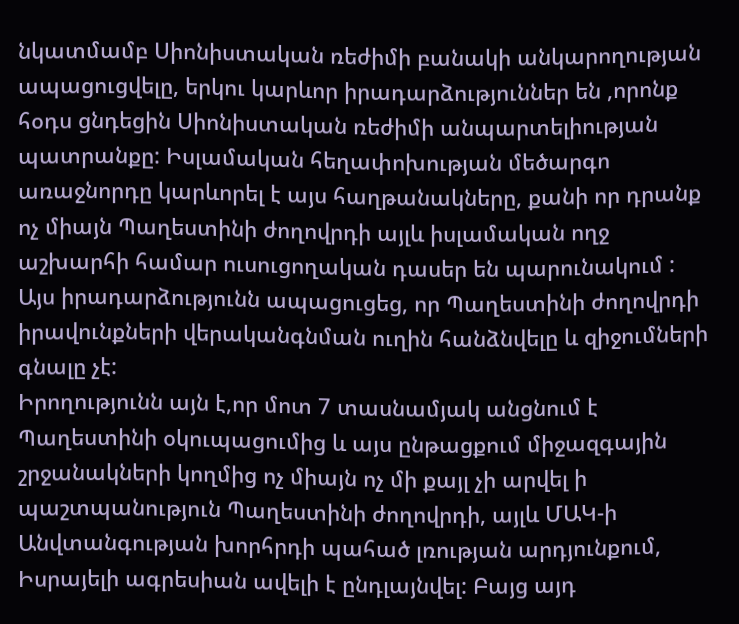նկատմամբ Սիոնիստական ռեժիմի բանակի անկարողության ապացուցվելը, երկու կարևոր իրադարձություններ են ,որոնք հօդս ցնդեցին Սիոնիստական ռեժիմի անպարտելիության պատրանքը: Իսլամական հեղափոխության մեծարգո առաջնորդը կարևորել է այս հաղթանակները, քանի որ դրանք ոչ միայն Պաղեստինի ժողովրդի այլև իսլամական ողջ աշխարհի համար ուսուցողական դասեր են պարունակում : Այս իրադարձությունն ապացուցեց, որ Պաղեստինի ժողովրդի իրավունքների վերականգնման ուղին հանձնվելը և զիջումների գնալը չէ:
Իրողությունն այն է,որ մոտ 7 տասնամյակ անցնում է Պաղեստինի օկուպացումից և այս ընթացքում միջազգային շրջանակների կողմից ոչ միայն ոչ մի քայլ չի արվել ի պաշտպանություն Պաղեստինի ժողովրդի, այլև ՄԱԿ-ի Անվտանգության խորհրդի պահած լռության արդյունքում, Իսրայելի ագրեսիան ավելի է ընդլայնվել: Բայց այդ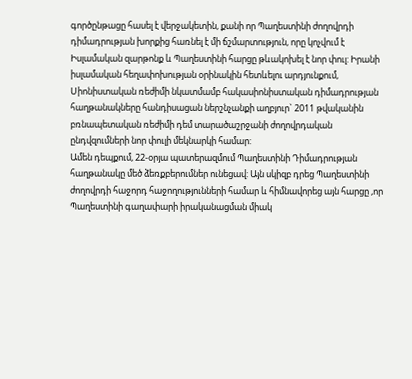գործընթացը հասել է վերջակետին, քանի որ Պաղեստինի ժողովրդի դիմադրության խորքից հառնել է մի ճշմարտություն, որը կոչվում է Իսլամական զարթոնք և Պաղեստինի հարցը թևակոխել է նոր փուլ: Իրանի իսլամական հեղափոխության օրինակին հետևելու արդյունքում, Սիոնիստական ռեժիմի նկատմամբ հակասիոնիստական դիմադրության հաղթանակները հանդիսացան ներշնչանքի աղբյուր` 2011 թվականին բռնապետական ռեժիմի դեմ տարածաշրջանի ժողովրդական ընդվզումների նոր փուլի մեկնարկի համար:
Ամեն դեպքում, 22-օրյա պատերազմում Պաղեստինի Դիմադրության հաղթանակը մեծ ձեռքբերումներ ունեցավ: Այն սկիզբ դրեց Պաղեստինի ժողովրդի հաջորդ հաջողությունների համար և հիմնավորեց այն հարցը ,որ Պաղեստինի գաղափարի իրականացման միակ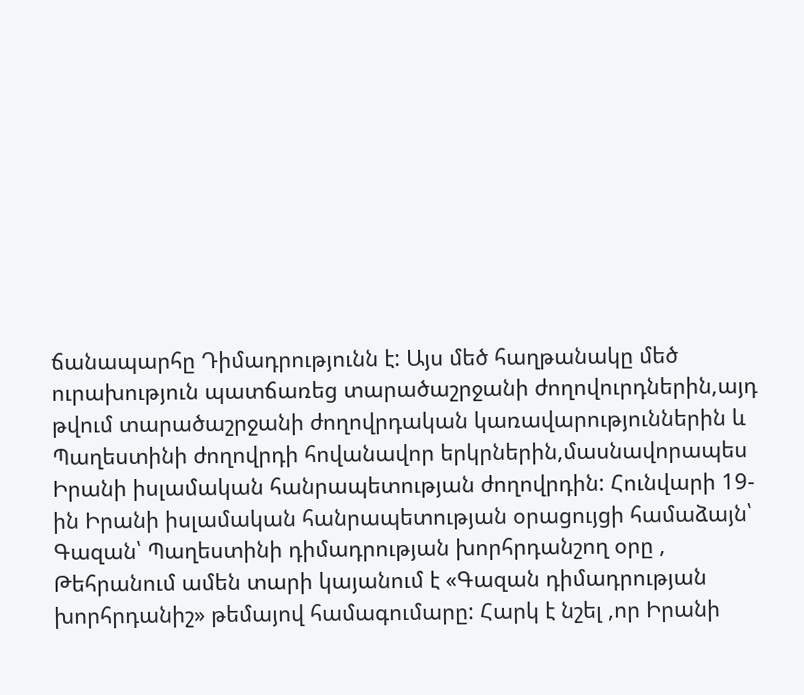ճանապարհը Դիմադրությունն է: Այս մեծ հաղթանակը մեծ ուրախություն պատճառեց տարածաշրջանի ժողովուրդներին,այդ թվում տարածաշրջանի ժողովրդական կառավարություններին և Պաղեստինի ժողովրդի հովանավոր երկրներին,մասնավորապես Իրանի իսլամական հանրապետության ժողովրդին: Հունվարի 19-ին Իրանի իսլամական հանրապետության օրացույցի համաձայն՝ Գազան՝ Պաղեստինի դիմադրության խորհրդանշող օրը , Թեհրանում ամեն տարի կայանում է «Գազան դիմադրության խորհրդանիշ» թեմայով համագումարը: Հարկ է նշել ,որ Իրանի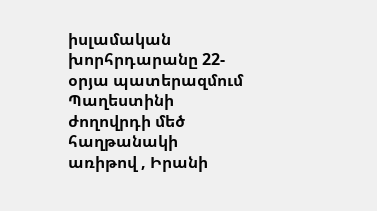իսլամական խորհրդարանը 22-օրյա պատերազմում Պաղեստինի ժողովրդի մեծ հաղթանակի առիթով , Իրանի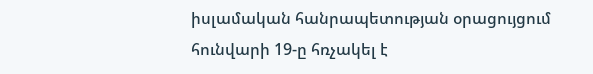իսլամական հանրապետության օրացույցում հունվարի 19-ը հռչակել է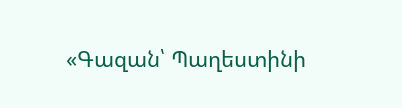«Գազան՝ Պաղեստինի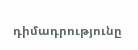դիմադրությունը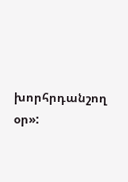խորհրդանշող օր»: